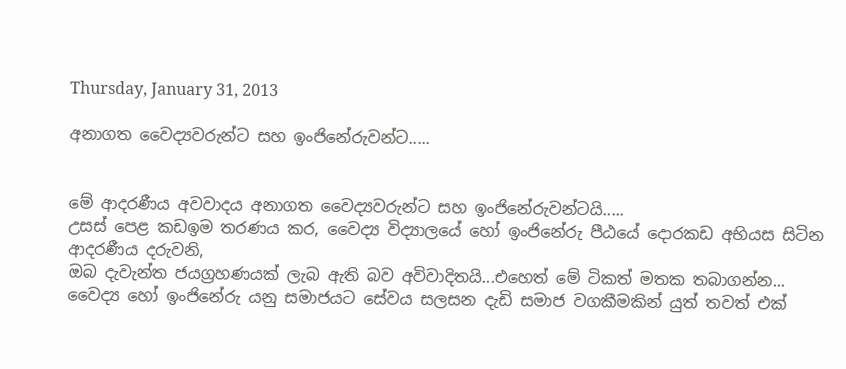Thursday, January 31, 2013

අනාගත වෛද්‍යවරුන්ට සහ ඉංජිනේරුවන්ට.....


මේ ආදරණීය අවවාදය අනාගත වෛද්‍යවරුන්ට සහ ඉංජිනේරුවන්ටයි.....
උසස් පෙළ කඩඉම තරණය කර, වෛද්‍ය විද්‍යාලයේ හෝ ඉංජිනේරු පීඨයේ දොරකඩ අභියස සිටින ආදරණීය දරුවනි,
ඔබ දැවැන්ත ජයග්‍රහණයක් ලැබ ඇති බව අවිවාදිතයි...එහෙත් මේ ටිකත් මතක තබාගන්න...
වෛද්‍ය හෝ ඉංජිනේරු යනු සමාජයට සේවය සලසන දැඩි සමාජ වගකීමකින් යුත් තවත් එක්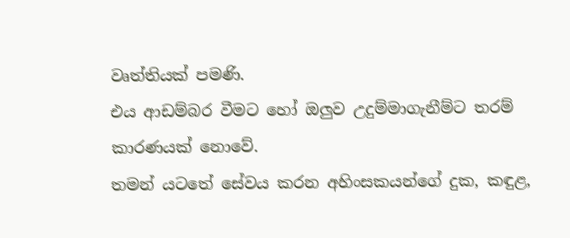වෘත්තියක් පමණි.
එය ආඩම්බර වීමට හෝ ඔලුව උදුම්මාගැනීම්ට තරම් කාරණයක් නොවේ.
තමන් යටතේ සේවය කරන අහිංසකයන්ගේ දුක, කඳුළ,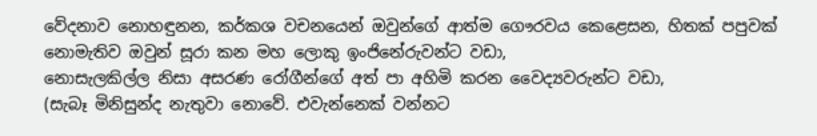වේදනාව නොහඳුනන, කර්කශ වචනයෙන් ඔවුන්ගේ ආත්ම ගෞරවය කෙළෙසන, හිතක් පපුවක් නොමැතිව ඔවුන් සූරා කන මහ ලොකු ඉංජිනේරුවන්ට වඩා,
නොසැලකිල්ල නිසා අසරණ රෝගීන්ගේ අත් පා අහිමි කරන වෛද්‍යවරුන්ට වඩා,
(සැබෑ මිනිසුන්ද නැතුවා නොවේ. එවැන්නෙක් වන්නට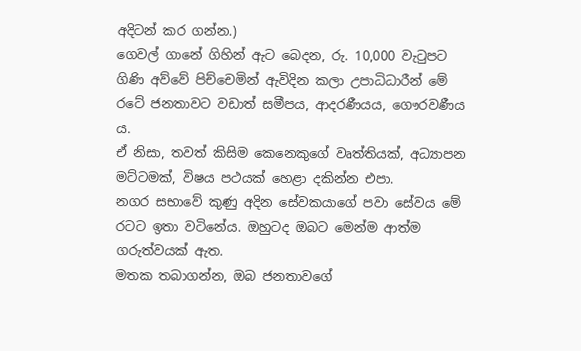අදිටන් කර ගන්න.)
ගෙවල් ගානේ ගිහින් ඇට බෙදන, රු. 10,000 වැටුපට ගිණි අව්වේ පිච්චෙමින් ඇවිදින කලා උපාධිධාරීන් මේ රටේ ජනතාවට වඩාත් සමීපය, ආදරණීයය, ගෞරවණීය ය.
ඒ නිසා, තවත් කිසිම කෙනෙකුගේ වෘත්තියක්, අධ්‍යාපන මට්ටමක්, විෂය පථයක් හෙළා දකින්න එපා.
නගර සභාවේ කුණු අදින සේවකයාගේ පවා සේව‍ය මේ රටට ඉතා වටිනේය. ඔහුටද ඔබට මෙන්ම ආත්ම ගරුත්වයක් ඇත.
මතක තබාගන්න, ඔබ ජනතාවගේ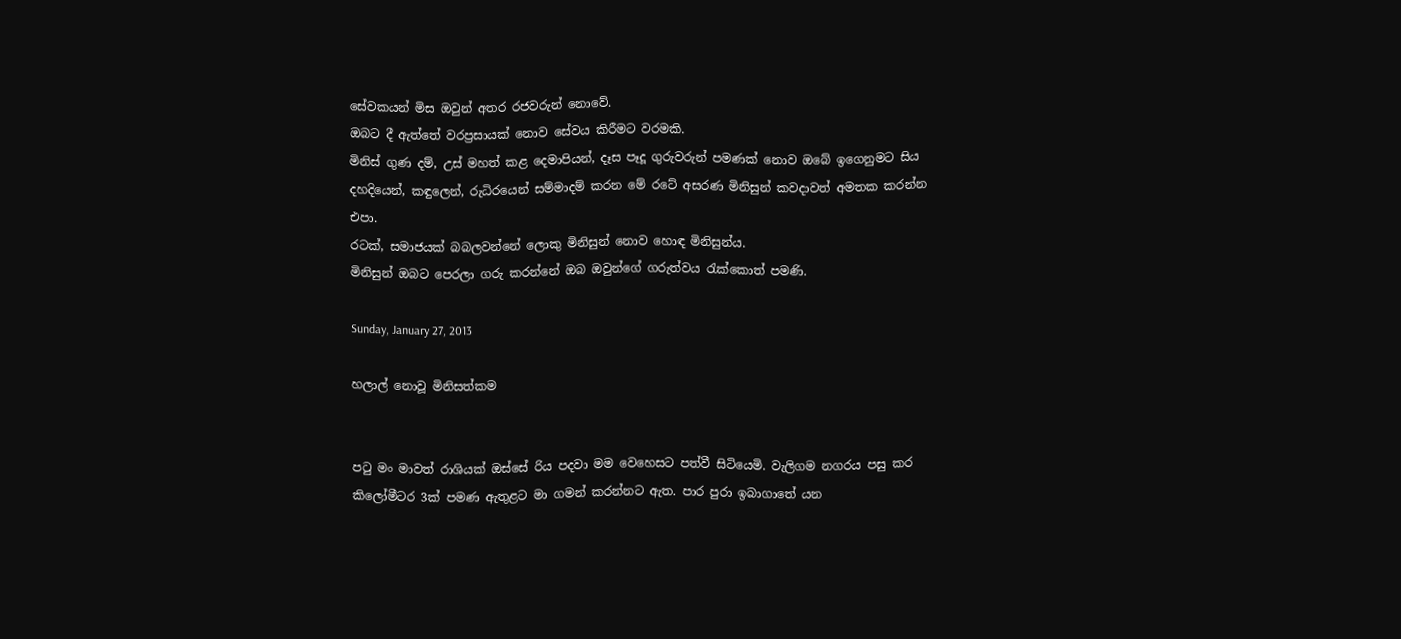සේවකයන් මිස ඔවුන් අතර රජවරුන් නොවේ.
ඔබට දී ඇත්තේ වරප්‍රසායක් නොව සේවය කිරීමට වරමකි.
මිනිස් ගුණ දම්, උස් මහත් කළ දෙමාපියන්, දෑස පෑදූ ගුරුවරුන් පමණක් නොව ඔබේ ඉගෙනුමට සිය දහදියෙන්, කඳුලෙන්, රුධිරයෙන් සම්මාදම් කරන මේ රටේ අසරණ මිනිසුන් කවදාවත් අමතක කරන්න එපා.
රටක්, සමාජයක් බබලවන්නේ ලොකු මිනිසුන් නොව හොඳ මිනිසුන්ය.
මිනිසුන් ඔබට පෙරලා ගරු කරන්නේ ඔබ ඔවුන්ගේ ගරුත්වය රැක්කොත් පමණි.

Sunday, January 27, 2013

හලාල් නොවූ මිනිසත්කම


පටු මං මාවත් රාශියක් ඔස්සේ රිය පදවා මම වෙහෙසට පත්වී සිටියෙමි. වැලිගම නගරය පසු කර කිලෝමීටර 3ක් පමණ ඇතුළට මා ගමන් කරන්නට ඇත. පාර පුරා ඉබාගාතේ යන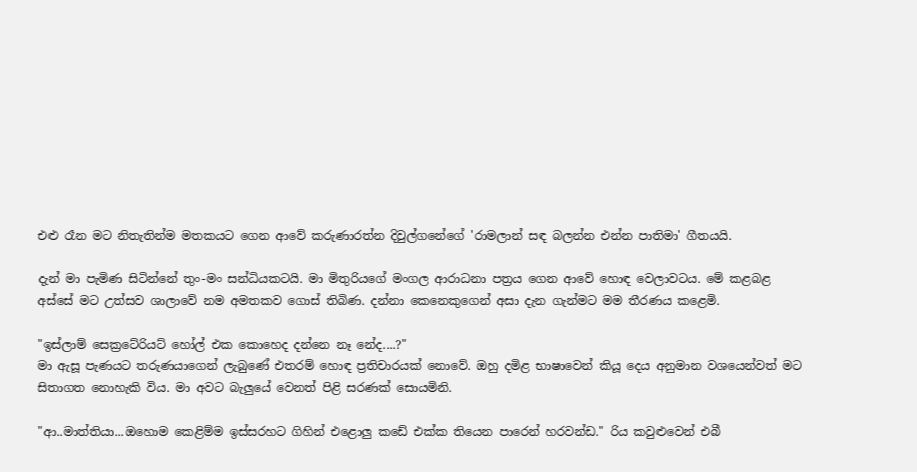එළු රෑන මට නිතැතින්ම මතකයට ගෙන ආවේ කරුණාරත්න දිවුල්ගනේගේ 'රාමලාන් සඳ බලන්න එන්න පාතිමා' ගීතයයි.

දැන් මා පැමිණ සිටින්නේ තුං-මං සන්ධියකටයි. මා මිතුරියගේ මංගල ආරාධනා පත්‍රය ගෙන ආවේ හොඳ වෙලාවටය. මේ කළබළ අස්සේ මට උත්සව ශාලාවේ නම අමතකව ගොස් තිබිණ. දන්නා කෙනෙකුගෙන් අසා දැන ගැන්මට මම තීරණය කළෙමි.

"ඉස්ලාම් සෙක්‍රටේරියට් හෝල් එක කොහෙද දන්නෙ නෑ නේද....?"
මා ඇසූ පැණයට තරුණයාගෙන් ලැබුණේ එතරම් හොඳ ප්‍රතිචාරයක් නොවේ. ඔහු දමිළ භාෂාවෙන් කියූ දෙය අනුමාන වශයෙන්වත් මට සිතාගත නොහැකි විය. මා අවට බැලුයේ වෙනත් පිළි සරණක් සොයමිනි.

"ආ..මාත්තියා...ඔහොම කෙළිම්ම ඉස්සරහට ගිහින් එළොලු කඩේ එක්ක තියෙන පාරෙන් හරවන්ඩ." රිය කවුළුවෙන් එබී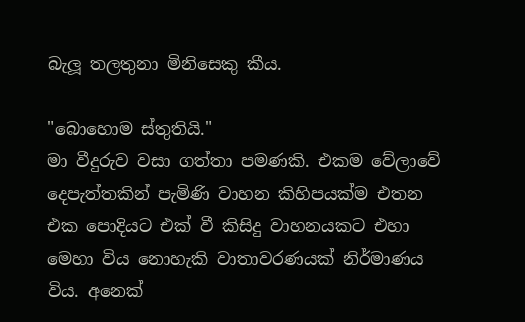බැලූ තලතුනා මිනිසෙකු කීය.

"බොහොම ස්තුතියි."
මා වීදුරුව වසා ගත්තා පමණකි. එකම වේලාවේ දෙපැත්තකින් පැමිණි වාහන කිහිපයක්ම එතන එක පොදියට එක් වී කිසිදු වාහනයකට එහා මෙහා විය නොහැකි වාතාවරණයක් නිර්මාණය විය. අනෙක්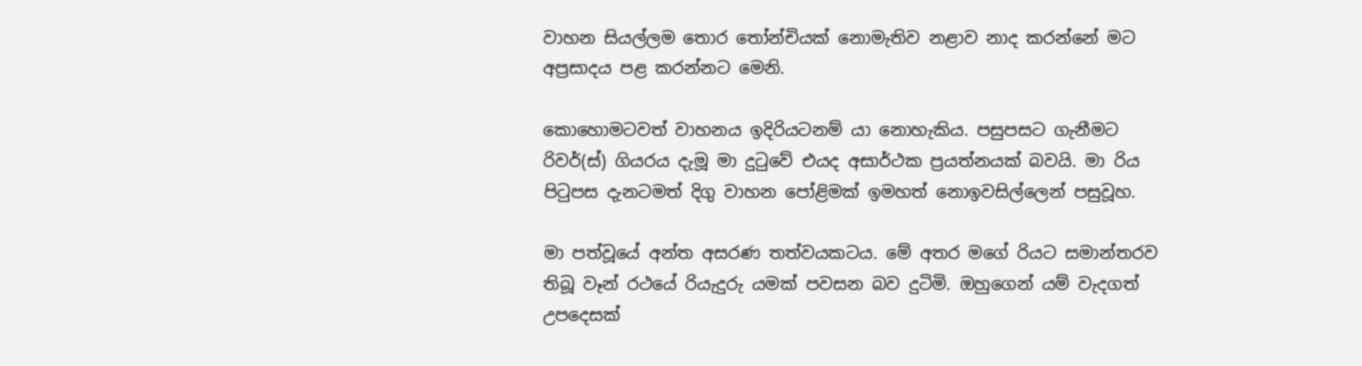වාහන සියල්ලම තොර තෝන්චියක් නොමැතිව නළාව නාද කරන්නේ මට අප්‍රසාදය පළ කරන්නට මෙනි.

කොහොමටවත් වාහනය ඉදිරියටනම් යා නොහැකිය. පසුපසට ගැනීමට රිවර්(ස්) ගියරය දැමූ මා දුටුවේ එයද අසාර්ථක ප්‍රයත්නයක් බවයි. මා රිය පිටුපස දැනටමත් දිගු වාහන පෝළිමක් ඉමහත් නොඉවසිල්ලෙන් පසුවූහ.

මා පත්වූයේ අන්ත අසරණ තත්වයකටය. මේ අතර මගේ රියට සමාන්තරව තිබූ වෑන් රථයේ රියැදුරු යමක් පවසන බව දුටිමි. ඔහුගෙන් යම් වැදගත් උපදෙසක්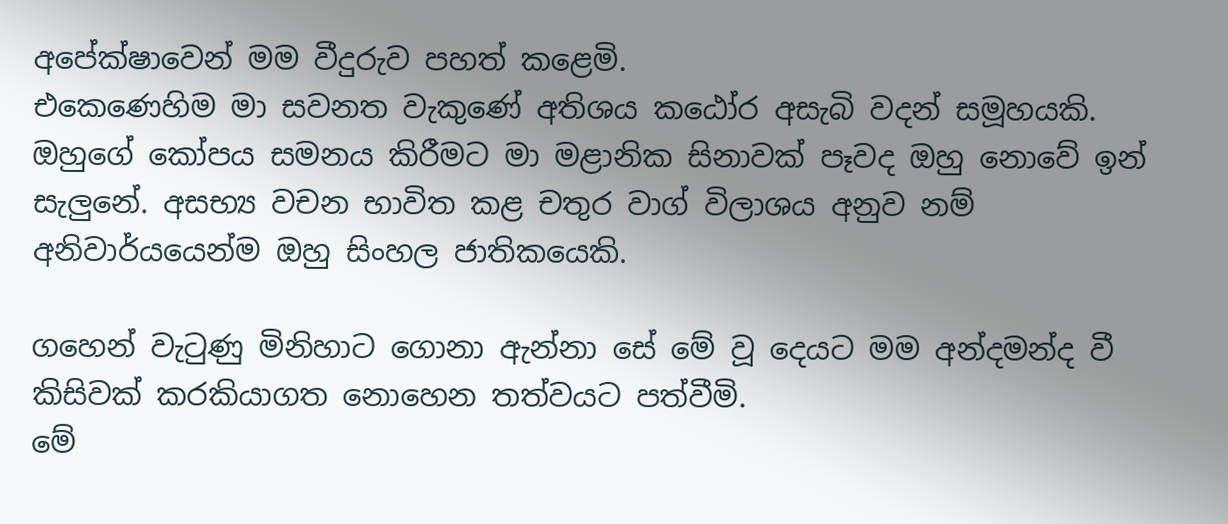අපේක්ෂාවෙන් මම වීදුරුව පහත් කළෙමි.
එකෙණෙහිම මා සවනත වැකුණේ අතිශය කඨෝර අසැබි වදන් සමූහයකි.
ඔහුගේ කෝපය සමනය කිරීමට මා මළානික සිනාවක් පෑවද ඔහු නොවේ ඉන් සැලුනේ. අසභ්‍ය වචන භාවිත කළ චතුර වාග් විලාශය අනුව නම් අනිවාර්යයෙන්ම ඔහු සිංහල ජාතිකයෙකි.

ගහෙන් වැටුණු මිනිහාට ගොනා ඇන්නා සේ මේ වූ දෙයට මම අන්දමන්ද වී කිසිවක් කරකියාගත නොහෙන තත්වයට පත්වීමි.
මේ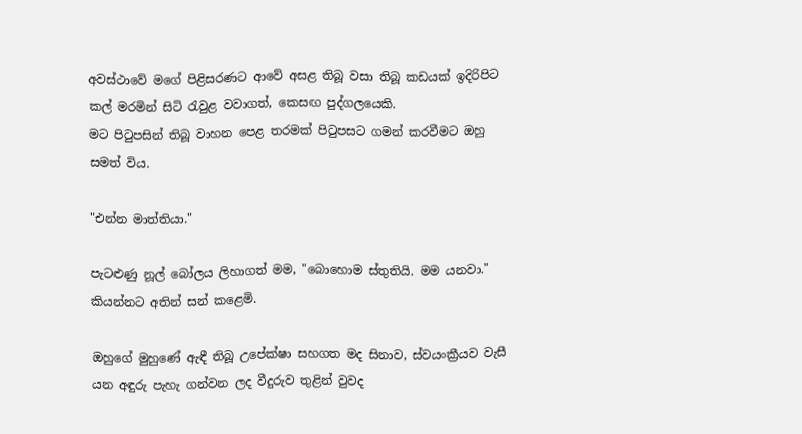අවස්ථාවේ මගේ පිළිසරණට ආවේ අසළ තිබූ වසා තිබූ කඩයක් ඉදිරිපිට කල් මරමින් සිටි රැවුළ වවාගත්, කෙසඟ පුද්ගලයෙකි.
මට පිටුපසින් තිබූ වාහන පෙළ තරමක් පිටුපසට ගමන් කරවීමට ඔහු සමත් විය.

"එන්න මාත්තියා."

පැටළුණු නූල් බෝලය ලිහාගත් මම, "බොහොම ස්තුතියි. මම යනවා." කියන්නට අතින් සන් කළෙමි.

ඔහුගේ මුහුණේ ඇඳී තිබූ උපේක්ෂා සහගත මද සිනාව, ස්වයංක්‍රීයව වැසී යන අඳුරු පැහැ ගන්වන ලද වීදුරුව තුළින් වුවද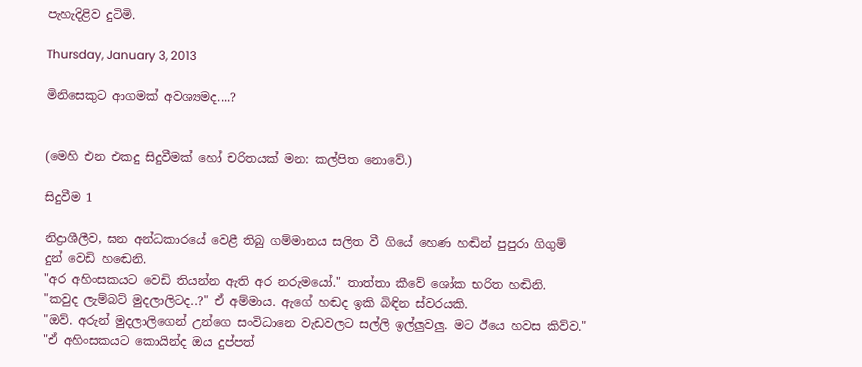පැහැදිළිව දුටිමි.

Thursday, January 3, 2013

මිනිසෙකුට ආගමක් අවශ්‍යමද....?


(මෙහි එන එකදු සිදුවීමක් හෝ චරිතයක් මන: කල්පිත නොවේ.)

සිදුවීම 1

නිද්‍රාශීලීව, ඝන අන්ධකාරයේ වෙළී තිබු ගම්මානය සලිත වී ගියේ හෙණ හඬින් පුපුරා ගිගුම් දුන් වෙඩි හඬෙනි.
"අර අහිංසකයට වෙඩි තියන්න ඇති අර නරුමයෝ." තාත්තා කීවේ ශෝක භරිත හඬිනි.
"කවුද ලැම්බට් මුදලාලිටද..?" ඒ අම්මාය. ඇගේ හඬද ඉකි බිඳින ස්වරයකි.
"ඔව්. අරුන් මුදලාලිගෙන් උන්ගෙ සංවිධානෙ වැඩවලට සල්ලි ඉල්ලුවලු. මට ඊයෙ හවස කිව්ව."
"ඒ අහිංසකයට කොයින්ද ඔය දුප්පත්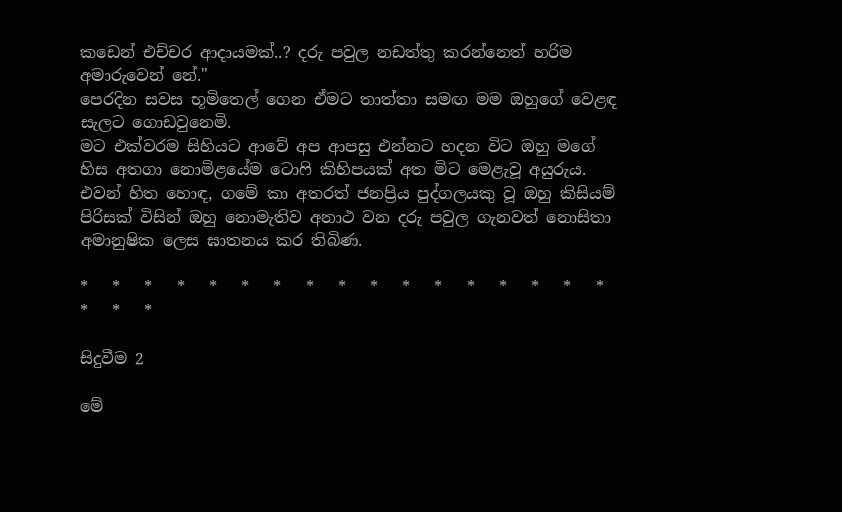කඩෙන් එච්චර ආදායමක්..? දරු පවුල නඩත්තු කරන්නෙත් හරිම අමාරුවෙන් නේ."
පෙරදින සවස භූමිතෙල් ගෙන ඒමට තාත්තා සමඟ මම ඔහුගේ වෙළඳ සැලට ගොඩවුනෙමි.
මට එක්වරම සිහියට ආවේ අප ආපසු එන්නට හදන විට ඔහු මගේ හිස අතගා නොමිළයේම ටොෆි කිහිපයක් අත මිට මෙළැවූ අයුරුය.
එවන් හිත හොඳ, ගමේ කා අතරත් ජනප්‍රිය පුද්ගලයකු වූ ඔහු කිසියම් පිරිසක් විසින් ඔහු නොමැතිව අනාථ වන දරු පවුල ගැනවත් නොසිතා අමානුෂික ලෙස ඝාතනය කර තිබිණ.

*   *   *   *   *   *   *   *   *   *   *   *   *   *   *   *   *   *   *   *

සිදුවීම 2

මේ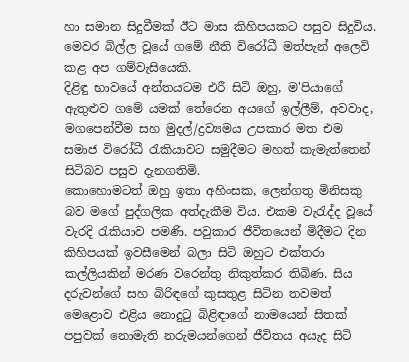හා සමාන සිදුවීමක් ඊට මාස කිහිපයකට පසුව සිදුවිය. මෙවර බිල්ල වූයේ ගමේ නීති විරෝධී මත්පැන් අලෙවි කළ අප ගම්වැසියෙකි.
දිළිඳු භාවයේ අන්තයටම එරී සිටි ඔහු, ම'පියාගේ ඇතුළුව ගමේ යමක් තේරෙන අයගේ ඉල්ලීම්, අවවාද, මගපෙන්වීම සහ මුදල්/ද්‍රව්‍යමය උපකාර මත එම සමාජ විරෝධී රැකියාවට සමුදීමට මහත් කැමැත්තෙන් සිටිබව පසුව දැනගතිමි.
කොහොමටත් ඔහු ඉතා අහිංසක, ලෙන්ගතු මිනිසකු බව මගේ පුද්ගලික අත්දැකීම විය. එකම වැරැද්ද වූයේ වැරදි රැකියාව පමණි. පවුකාර ජීවිතයෙන් මිදීමට දින කිහිපයක් ඉවසීමෙන් බලා සිටි ඔහුට එක්තරා කල්ලියකින් මරණ වරෙන්තු නිකුත්කර තිබිණ. සිය දරුවන්ගේ සහ බිරිඳගේ කුසතුළ සිටින තවමත් මෙළොව එළිය නොදුටු බිළිඳාගේ නාමයෙන් සිතක් පපුවක් නොමැති නරුමයන්ගෙන් ජීවිතය අයැද සිටි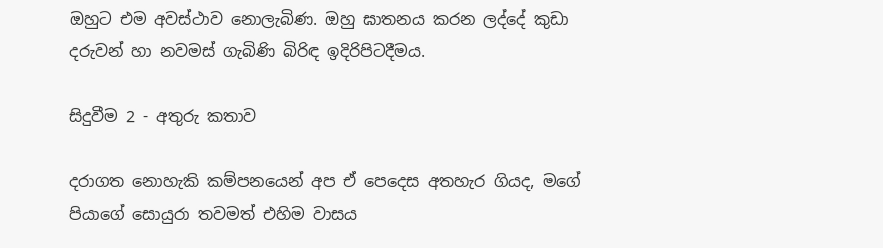ඔහුට එම අවස්ථාව නොලැබිණ. ඔහු ඝාතනය කරන ලද්දේ කුඩා දරුවන් හා නවමස් ගැබිණි බිරිඳ ඉදිරිපිටදීමය.

සිදුවීම 2 - අතුරු කතාව

දරාගත නොහැකි කම්පනයෙන් අප ඒ පෙදෙස අතහැර ගියද, මගේ පියාගේ සොයුරා තවමත් එහිම වාසය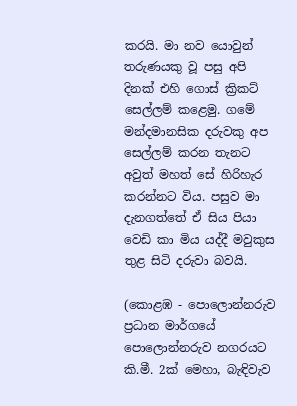කරයි. මා නව යොවුන් තරුණයකු වූ පසු අපි දිනක් එහි ගොස් ක්‍රිකට් සෙල්ලම් කළෙමු. ගමේ මන්දමානසික දරුවකු අප සෙල්ලම් කරන තැනට අවුත් මහත් සේ හිරිහැර කරන්නට විය. පසුව මා දැනගත්තේ ඒ සිය පියා වෙඩි කා මිය යද්දී මවුකුස තුළ සිටි දරුවා බවයි.

(කොළඹ - පොලොන්නරුව ප්‍රධාන මාර්ගයේ පොලොන්නරුව නගරයට කි.මී. 2ක් මෙහා, බැඳිවැව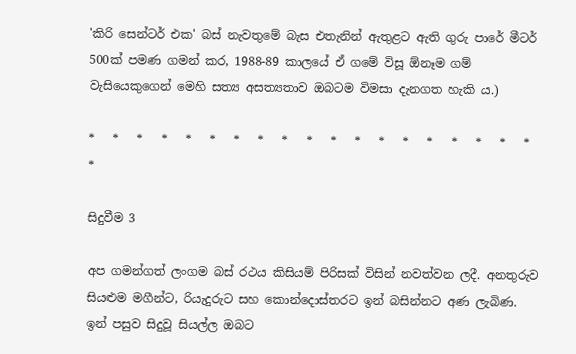'කිරි සෙන්ටර් එක' බස් නැවතුමේ බැස එතැනින් ඇතුළට ඇති ගුරු පාරේ මීටර් 500ක් පමණ ගමන් කර, 1988-89 කාලයේ ඒ ගමේ විසූ ඕනෑම ගම් වැසියෙකුගෙන් මෙහි සත්‍ය අසත්‍යතාව ඔබටම විමසා දැනගත හැකි ය.)

*   *   *   *   *   *   *   *   *   *   *   *   *   *   *   *   *   *   *   *

සිදුවීම 3

අප ගමන්ගත් ලංගම බස් රථය කිසියම් පිරිසක් විසින් නවත්වන ලදී. අනතුරුව සියළුම මගීන්ට, රියැදුරුට සහ කොන්දොස්තරට ඉන් බසින්නට අණ ලැබිණ. ඉන් පසුව සිදුවූ සියල්ල ඔබට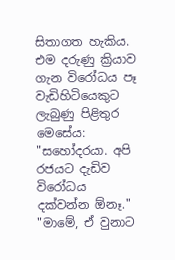සිතාගත හැකිය. එම දරුණු ක්‍රියාව ගැන විරෝධය පෑ වැඩිහිටියෙකුට ලැබුණු පිළිතුර මෙසේය:
"සහෝදරයා. අපි රජයට දැඩිව විරෝධය දක්වන්න ඕනෑ."
"මාමේ, ඒ වුනාට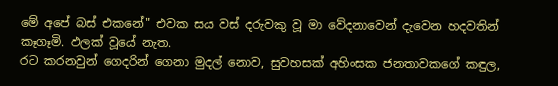මේ අපේ බස් එකනේ" එවක සය වස් දරුවකු වූ මා වේදනාවෙන් දැවෙන හදවතින් කෑගෑමි. ඵලක් වූයේ නැත.
රට කරනවුන් ගෙදරින් ගෙනා මුදල් නොව, සුවහසක් අහිංසක ජනතාවකගේ කඳුල,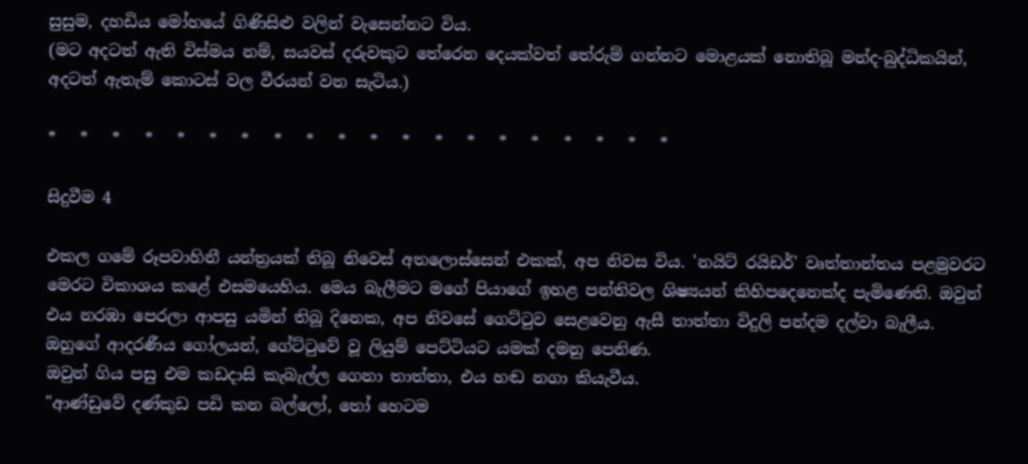සුසුම, දහඩිය මෝහයේ ගිණිසිළු වලින් වැසෙන්නට විය.
(මට අදටත් ඇති විස්මය නම්, සයවස් දරුවකුට තේරෙන දෙයක්වත් තේරුම් ගන්නට මොළයක් නොතිබූ මන්ද-බුද්ධිකයින්, අදටත් ඇතැම් කොටස් වල වීරයන් වන සැටිය.)

*   *   *   *   *   *   *   *   *   *   *   *   *   *   *   *   *   *   *   *

සිදුවීම 4

එකල ගමේ රූපවාහිනී යන්ත්‍රයක් තිබූ නිවෙස් අතලොස්සෙන් එකක්, අප නිවස විය. 'නයිට් රයිඩර්' වෘත්තාන්තය පළමුවරට මෙරට විකාශය කළේ එසමයෙහිය. මෙය බැලීමට මගේ පියාගේ ඉහළ පන්තිවල ශිෂ්‍යයන් කිහිපදෙනෙක්ද පැමිණෙති. ඔවුන් එය නරඹා පෙරලා ආපසු යමින් තිබූ දිනෙක, අප නිවසේ ගෙට්ටුව සෙළවෙනු ඇසී තාත්තා විදුලි පන්දම දල්වා බැලීය. ඔහුගේ ආදරණීය ගෝලයන්, ගේට්ටුවේ වූ ලියුම් පෙට්ටියට යමක් දමනු පෙනිණ.
ඔවුන් ගිය පසු එම කඩදාසි කැබැල්ල ගෙනා තාත්තා, එය හඬ නගා කියැවීය.
"ආණ්ඩුවේ දණ්කුඩ පඩි කන බල්ලෝ, තෝ හෙටම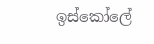ඉස්කෝලේ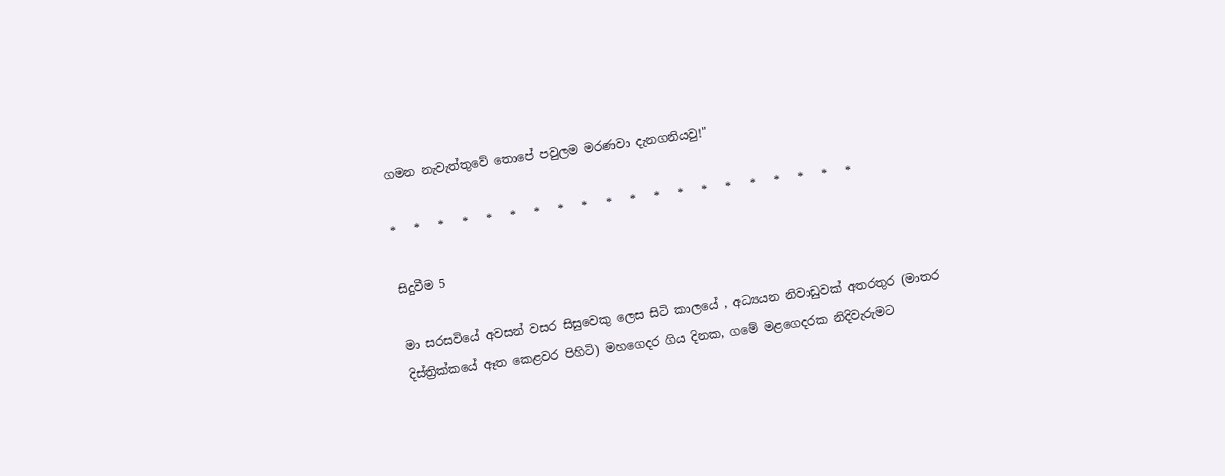ගමන නැවැත්තුවේ තොපේ පවුලම මරණවා දැනගනියවු!"

*   *   *   *   *   *   *   *   *   *   *   *   *   *   *   *   *   *   *   *

සිදුවීම 5

මා සරසවියේ අවසන් වසර සිසුවෙකු ලෙස සිටි කාලයේ , අධ්‍යයන නිවාඩුවක් අතරතුර (මාතර දිස්ත්‍රික්කයේ ඈත කෙළවර පිහිටි) මහගෙදර ගිය දිනක, ගමේ මළගෙදරක නිදිවැරුමට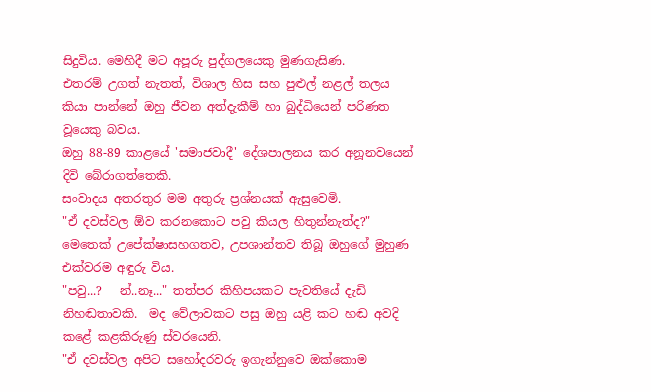සිදුවිය. මෙහිදී මට අපූරු පුද්ගලයෙකු මුණගැසිණ.
එතරම් උගත් නැතත්, විශාල හිස සහ පුළුල් නළල් තලය කියා පාන්නේ ඔහු ජීවන අත්දැකීම් හා බුද්ධියෙන් පරිණත වූයෙකු බවය.
ඔහු 88-89 කාළයේ 'සමාජවාදී' දේශපාලනය කර අනූනවයෙන් දිවි බේරාගත්තෙකි.
සංවාදය අතරතුර මම අතුරු ප්‍රශ්නයක් ඇසුවෙමි.
"ඒ දවස්වල ඕව කරනකොට පවු කියල හිතුන්නැත්ද?"
මෙතෙක් උපේක්ෂාසහගතව, උපශාන්තව තිබූ ඔහුගේ මුහුණ එක්වරම අඳුරු විය.
"පවු...?   න්..නෑ..." තත්පර කිහිපයකට පැවතියේ දැඩි නිහඬතාවකි.  මද වේලාවකට පසු ඔහු යළි කට හඬ අවදි කළේ කළකිරුණු ස්වරයෙනි.
"ඒ දවස්වල අපිට සහෝදරවරු ඉගැන්නුවෙ ඔක්කොම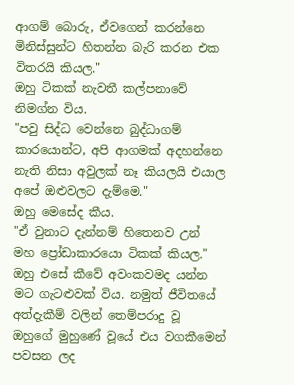ආගම් බොරු, ඒවගෙන් කරන්නෙ මිනිස්සුන්ට හිතන්න බැරි කරන එක විතරයි කියල."
ඔහු ටිකක් නැවතී කල්පනාවේ නිමග්න විය.
"පවු සිද්ධ වෙන්නෙ බුද්ධාගම් කාරයොන්ට, අපි ආගමක් අදහන්නෙ නැති නිසා අවුලක් නෑ කියලයි එයාල අපේ ඔළුවලට දැම්මෙ."
ඔහු මෙසේද කීය.
"ඒ වුනාට දැන්නම් හිතෙනව උන් මහ ප්‍රෝඩාකාරයො ටිකක් කියල." ඔහු එසේ කීවේ අවංකවමද යන්න මට ගැටළුවක් විය. නමුත් ජීවිතයේ අත්දැකීම් වලින් තෙම්පරාදු වූ ඔහුගේ මුහුණේ වූයේ එය වගකීමෙන් පවසන ලද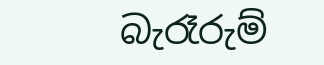බැරෑරුම්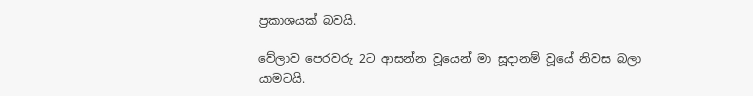ප්‍රකාශයක් බවයි.

වේලාව පෙරවරු 2ට ආසන්න වූයෙන් මා සූදානම් වූයේ නිවස බලා යාමටයි.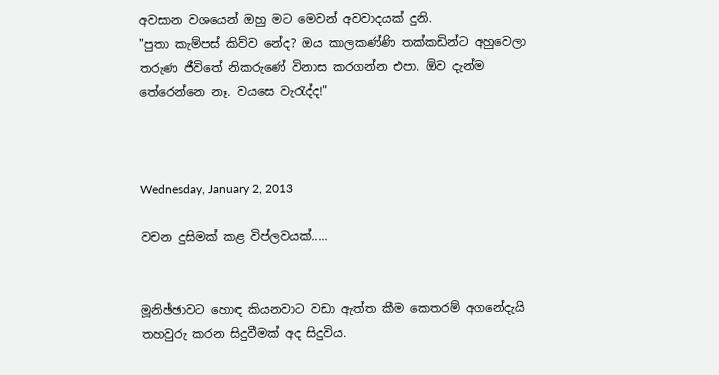අවසාන වශයෙන් ඔහු මට මෙවන් අවවාදයක් දුනි.
"පුතා කැම්පස් කිව්ව නේද? ඔය කාලකණ්ණි තක්කඩින්ට අහුවෙලා තරුණ ජීවිතේ නිකරුණේ විනාස කරගන්න එපා. ඕව දැන්ම තේරෙන්නෙ නෑ. වයසෙ වැරැද්ද!"



Wednesday, January 2, 2013

වචන දුසිමක් කළ විප්ලවයක්.....


මූනිඡ්ඡාවට හොඳ කියනවාට වඩා ඇත්ත කීම කෙතරම් අගනේදැයි තහවුරු කරන සිදුවීමක් අද සිදුවිය.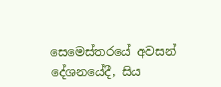සෙමෙස්තරයේ අවසන් දේශනයේදී, සිය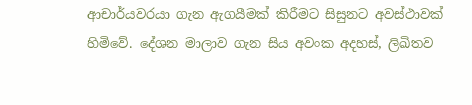ආචාර්යවරයා ගැන ඇගයීමක් කිරීමට සිසුනට අවස්ථාවක් හිමිවේ. දේශන මාලාව ගැන සිය අවංක අදහස්, ලිඛිතව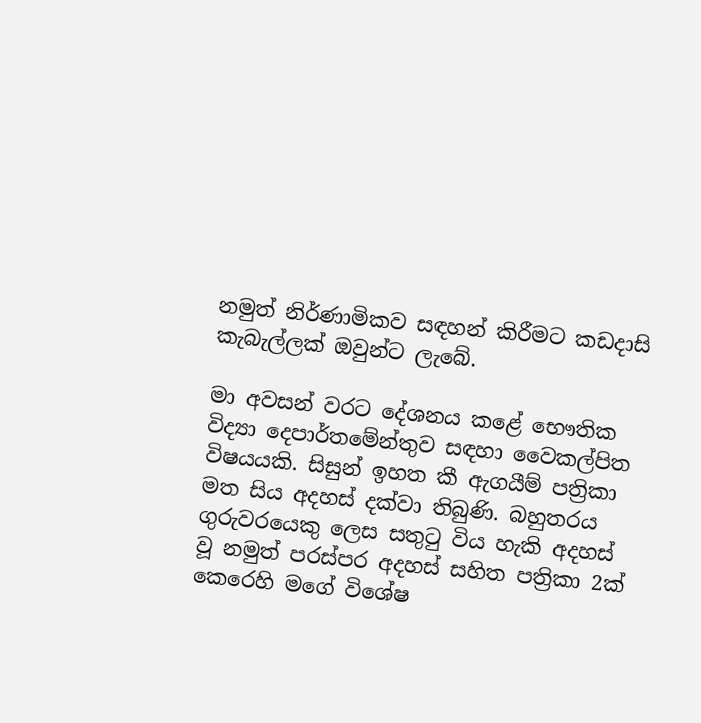නමුත් නිර්ණාමිකව සඳහන් කිරීමට කඩදාසි කැබැල්ලක් ඔවුන්ට ලැබේ.

මා අවසන් වරට දේශනය කළේ භෞතික විද්‍යා දෙපාර්තමේන්තුව සඳහා වෛකල්පිත විෂයයකි. සිසුන් ඉහත කී ඇගයීම් පත්‍රිකා මත සිය අදහස් දක්වා තිබුණි. බහුතරය ගුරුවරයෙකු ලෙස සතුටු විය හැකි අදහස් වූ නමුත් පරස්පර අදහස් සහිත පත්‍රිකා 2ක් කෙරෙහි මගේ විශේෂ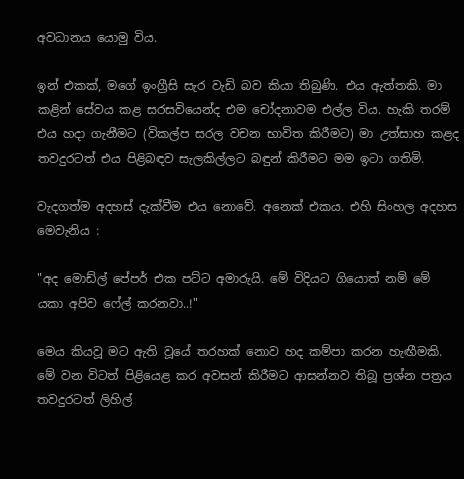අවධානය යොමු විය.

ඉන් එකක්, මගේ ඉංග්‍රීසි සැර වැඩි බව කියා තිබුණි. එය ඇත්තකි. මා කළින් සේවය කළ සරසවියෙන්ද එම චෝදනාවම එල්ල විය. හැකි තරම් එය හදා ගැනීමට (විකල්ප සරල වචන භාවිත කිරීමට) මා උත්සාහ කළද තවදුරටත් එය පිළිබඳව සැලකිල්ලට බඳුන් කිරීමට මම ඉටා ගතිමි.

වැදගත්ම අදහස් දැක්වීම එය නොවේ. අනෙක් එකය. එහි සිංහල අදහස මෙවැනිය :

"අද මොඩ්ල් පේපර් එක පට්ට අමාරුයි. මේ විදියට ගියොත් නම් මේ යකා අපිව ෆේල් කරනවා..!"

මෙය කියවූ මට ඇති වූයේ තරහක් නොව හද කම්පා කරන හැඟීමකි. මේ වන විටත් පිළියෙළ කර අවසන් කිරීමට ආසන්නව තිබූ ප්‍රශ්න පත්‍රය තවදුරටත් ලිහිල්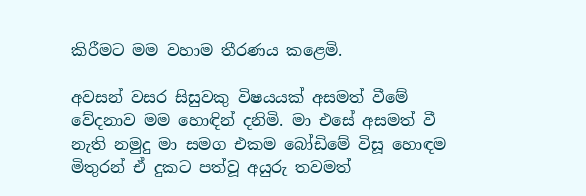කිරීමට මම වහාම තීරණය කළෙමි.

අවසන් වසර සිසුවකු විෂයයක් අසමත් වීමේ වේදනාව මම හොඳින් දනිමි. මා එසේ අසමත් වී නැති නමුදු මා සමග එකම බෝඩිමේ විසූ හොඳම මිතුරන් ඒ දුකට පත්වූ අයුරු තවමත්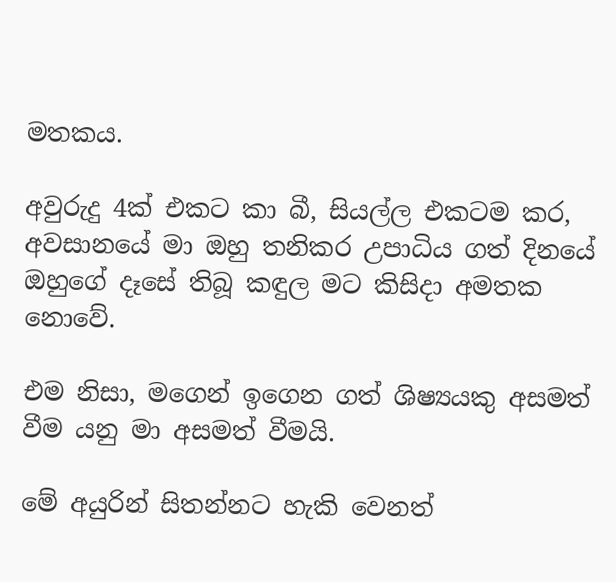මතකය.

අවුරුදු 4ක් එකට කා බී, සියල්ල එකටම කර, අවසානයේ මා ඔහු තනිකර උපාධිය ගත් දිනයේ ඔහුගේ දෑසේ තිබූ කඳුල මට කිසිදා අමතක නොවේ.

එම නිසා, මගෙන් ඉගෙන ගත් ශිෂ්‍යයකු අසමත් වීම යනු මා අසමත් වීමයි.

මේ අයුරින් සිතන්නට හැකි වෙනත්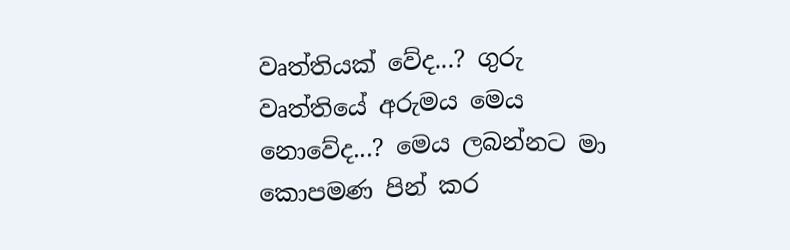වෘත්තියක් වේද...? ගුරු වෘත්තියේ අරුමය මෙය නොවේද...? මෙය ලබන්නට මා කොපමණ පින් කර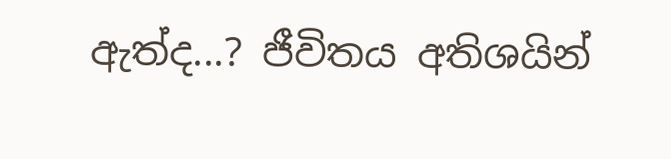ඇත්ද...? ජීවිතය අතිශයින්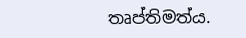තෘප්තිමත්ය.